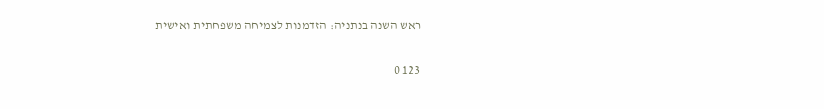ראש השנה בנתניה: הזדמנות לצמיחה משפחתית ואישית

123 0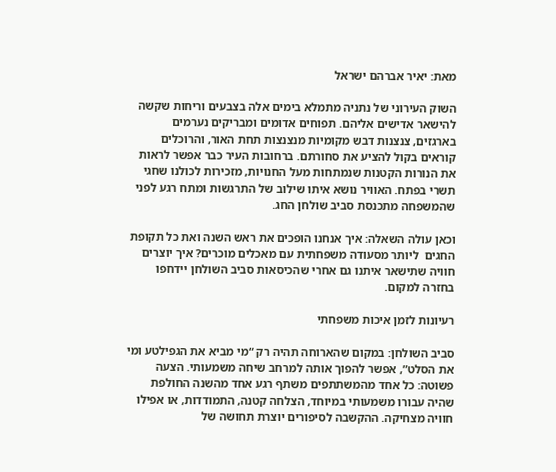מאת: יאיר אברהם ישראל

השוק העירוני של נתניה מתמלא בימים אלה בצבעים וריחות שקשה להישאר אדישים אליהם. תפוחים אדומים ומבריקים נערמים בארגזים, צנצנות דבש מקומיות מנצנצות תחת האור, והרוכלים קוראים בקול להציע את סחורתם. ברחובות העיר כבר אפשר לראות את הנורות הקטנות שנמתחות מעל החנויות, מזכירות לכולנו שחגי תשרי בפתח. האוויר נושא איתו שילוב של התרגשות ומתח רגע לפני שהמשפחה מתכנסת סביב שולחן החג.

וכאן עולה השאלה: איך אנחנו הופכים את ראש השנה ואת כל תקופת החגים  ליותר מסעודה משפחתית עם מאכלים מוכרים? איך יוצרים חוויה שתישאר איתנו גם אחרי שהכיסאות סביב השולחן יידחפו בחזרה למקום.

רעיונות לזמן איכות משפחתי

סביב השולחן: במקום שהארוחה תהיה רק “מי מביא את הגפילטע ומי את הסלט”, אפשר להפוך אותה למרחב שיחה משמעותי. הצעה פשוטה: כל אחד מהמשתתפים משתף רגע אחד מהשנה החולפת שהיה עבורו משמעותי במיוחד, הצלחה קטנה, התמודדות, או אפילו חוויה מצחיקה. ההקשבה לסיפורים יוצרת תחושה של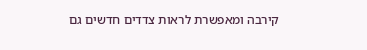קירבה ומאפשרת לראות צדדים חדשים גם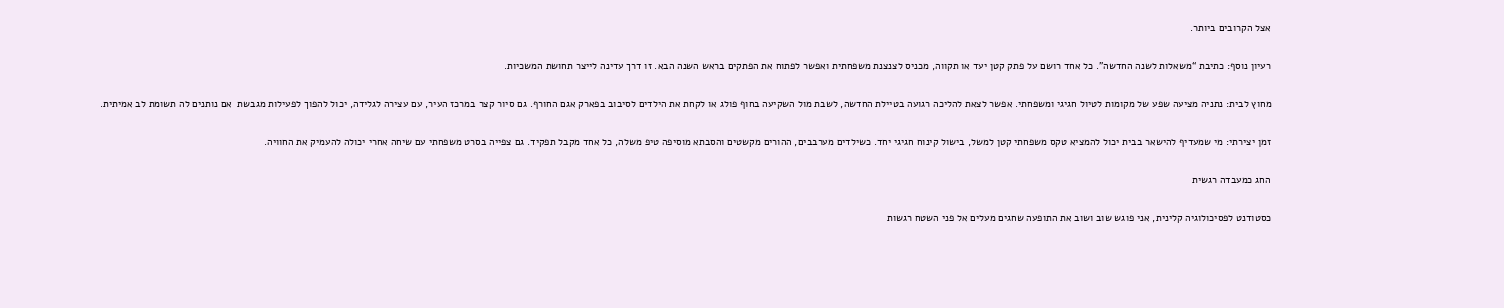אצל הקרובים ביותר.

רעיון נוסף: כתיבת “משאלות לשנה החדשה”. כל אחד רושם על פתק קטן יעד או תקווה, מכניס לצנצנת משפחתית ואפשר לפתוח את הפתקים בראש השנה הבא. זו דרך עדינה לייצר תחושת המשכיות.

מחוץ לבית: נתניה מציעה שפע של מקומות לטיול חגיגי ומשפחתי. אפשר לצאת להליכה רגועה בטיילת החדשה, לשבת מול השקיעה בחוף פולג או לקחת את הילדים לסיבוב בפארק אגם החורף. גם סיור קצר במרכז העיר, עם עצירה לגלידה, יכול להפוך לפעילות מגבשת  אם נותנים לה תשומת לב אמיתית.

זמן יצירתי: מי שמעדיף להישאר בבית יכול להמציא טקס משפחתי קטן למשל, בישול קינוח חגיגי יחד. כשילדים מערבבים, ההורים מקשטים והסבתא מוסיפה טיפ משלה, כל אחד מקבל תפקיד. גם צפייה בסרט משפחתי עם שיחה אחרי יכולה להעמיק את החוויה.

החג כמעבדה רגשית

כסטודנט לפסיכולוגיה קלינית, אני פוגש שוב ושוב את התופעה שחגים מעלים אל פני השטח רגשות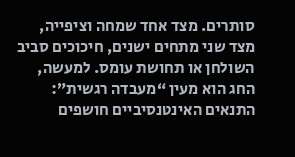סותרים. מצד אחד שמחה וציפייה, מצד שני מתחים ישנים, חיכוכים סביב השולחן או תחושת עומס. למעשה, החג הוא מעין “מעבדה רגשית”: התנאים האינטנסיביים חושפים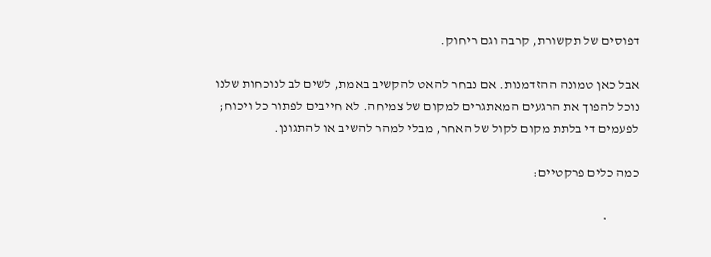דפוסים של תקשורת, קרבה וגם ריחוק.

אבל כאן טמונה ההזדמנות. אם נבחר להאט להקשיב באמת, לשים לב לנוכחות שלנו נוכל להפוך את הרגעים המאתגרים למקום של צמיחה. לא חייבים לפתור כל ויכוח; לפעמים די בלתת מקום לקול של האחר, מבלי למהר להשיב או להתגונן.

כמה כלים פרקטיים:

            •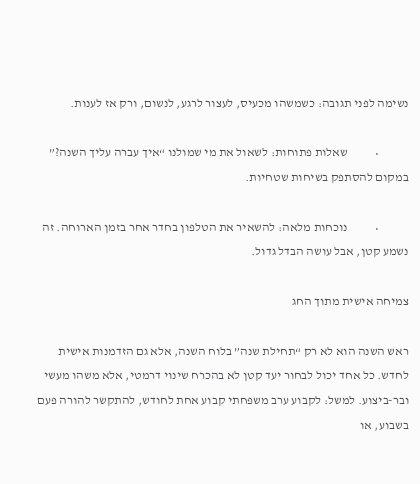נשימה לפני תגובה: כשמשהו מכעיס, לעצור לרגע, לנשום, ורק אז לענות.

            •           שאלות פתוחות: לשאול את מי שמולנו “איך עברה עליך השנה?” במקום להסתפק בשיחות שטחיות.

            •           נוכחות מלאה: להשאיר את הטלפון בחדר אחר בזמן הארוחה. זה נשמע קטן, אבל עושה הבדל גדול.

צמיחה אישית מתוך החג

ראש השנה הוא לא רק “תחילת שנה” בלוח השנה, אלא גם הזדמנות אישית לחדש. כל אחד יכול לבחור יעד קטן לא בהכרח שינוי דרמטי, אלא משהו מעשי ובר-ביצוע. למשל: לקבוע ערב משפחתי קבוע אחת לחודש, להתקשר להורה פעם בשבוע, או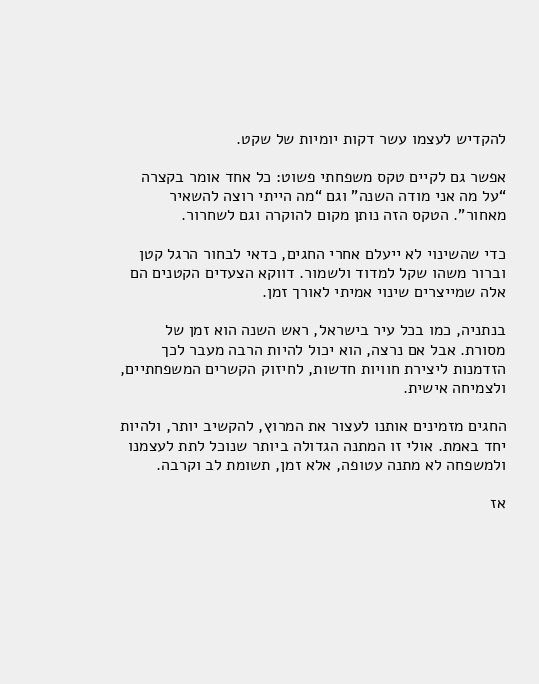להקדיש לעצמו עשר דקות יומיות של שקט.

אפשר גם לקיים טקס משפחתי פשוט: כל אחד אומר בקצרה “על מה אני מודה השנה” וגם “מה הייתי רוצה להשאיר מאחור”. הטקס הזה נותן מקום להוקרה וגם לשחרור.

כדי שהשינוי לא ייעלם אחרי החגים, כדאי לבחור הרגל קטן וברור משהו שקל למדוד ולשמור. דווקא הצעדים הקטנים הם אלה שמייצרים שינוי אמיתי לאורך זמן.

בנתניה, כמו בכל עיר בישראל, ראש השנה הוא זמן של מסורת. אבל אם נרצה, הוא יכול להיות הרבה מעבר לכך הזדמנות ליצירת חוויות חדשות, לחיזוק הקשרים המשפחתיים, ולצמיחה אישית.

החגים מזמינים אותנו לעצור את המרוץ, להקשיב יותר, ולהיות יחד באמת. אולי זו המתנה הגדולה ביותר שנוכל לתת לעצמנו ולמשפחה לא מתנה עטופה, אלא זמן, תשומת לב וקרבה.

אז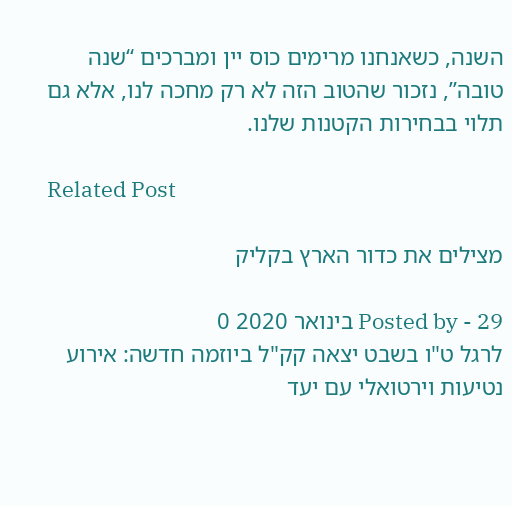השנה, כשאנחנו מרימים כוס יין ומברכים “שנה טובה”, נזכור שהטוב הזה לא רק מחכה לנו, אלא גם תלוי בבחירות הקטנות שלנו.

Related Post

מצילים את כדור הארץ בקליק

Posted by - 29 בינואר 2020 0
לרגל ט"ו בשבט יצאה קק"ל ביוזמה חדשה: אירוע נטיעות וירטואלי עם יעד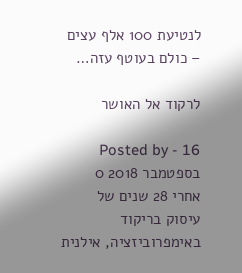לנטיעת 100 אלף עצים – כולם בעוטף עזה…

לרקוד אל האושר

Posted by - 16 בספטמבר 2018 0
אחרי 28 שנים של עיסוק בריקוד באימפרוביזציה, אילנית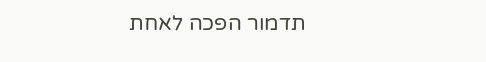תדמור הפכה לאחת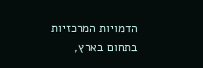הדמויות המרכזיות בתחום בארץ,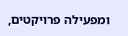ומפעילה פרויקטים,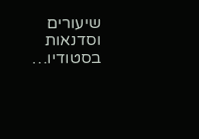שיעורים וסדנאות בסטודיו…